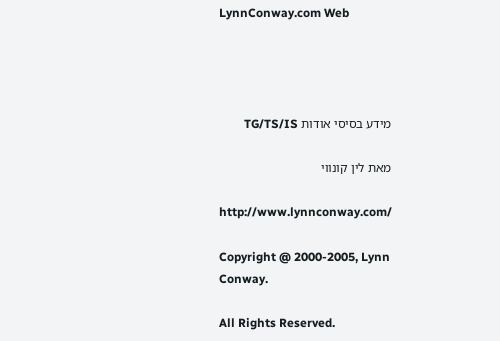LynnConway.com Web




מידע בסיסי אודות TG/TS/IS

מאת לין קונווי

http://www.lynnconway.com/

Copyright @ 2000-2005, Lynn Conway.

All Rights Reserved.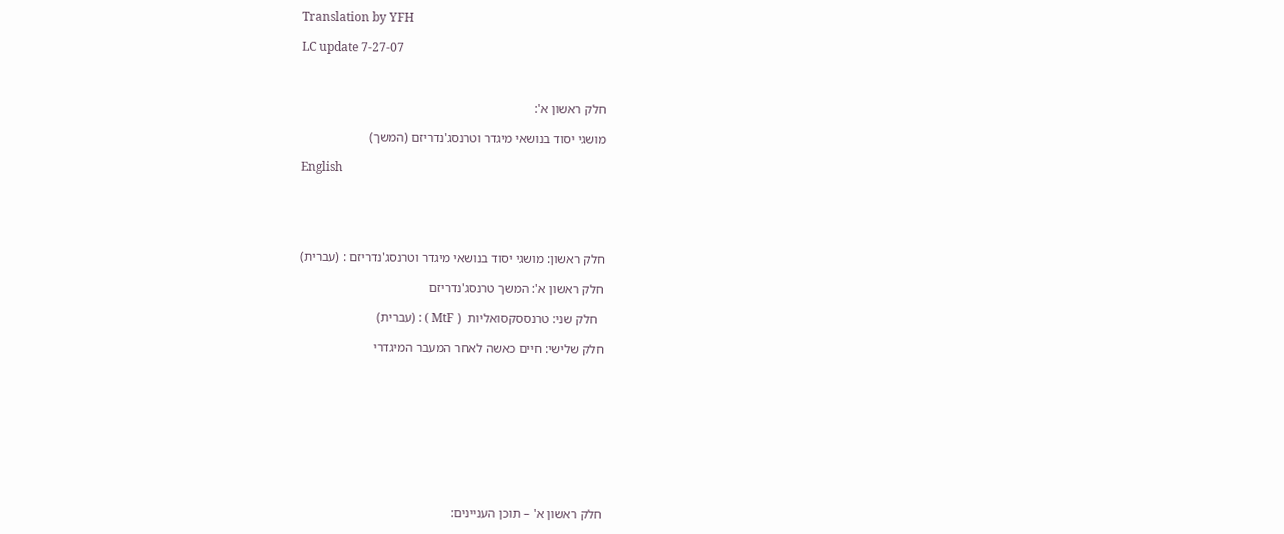Translation by YFH

LC update 7-27-07



חלק ראשון א':

מושגי יסוד בנושאי מיגדר וטרנסג'נדריזם (המשך)

English





חלק ראשון: מושגי יסוד בנושאי מיגדר וטרנסג'נדריזם : (עברית)

חלק ראשון א': המשך טרנסג'נדריזם

  חלק שני: טרנססקסואליות  ( MtF ) : (עברית)

חלק שלישי: חיים כאשה לאחר המעבר המיגדרי










חלק ראשון א' – תוכן העניינים: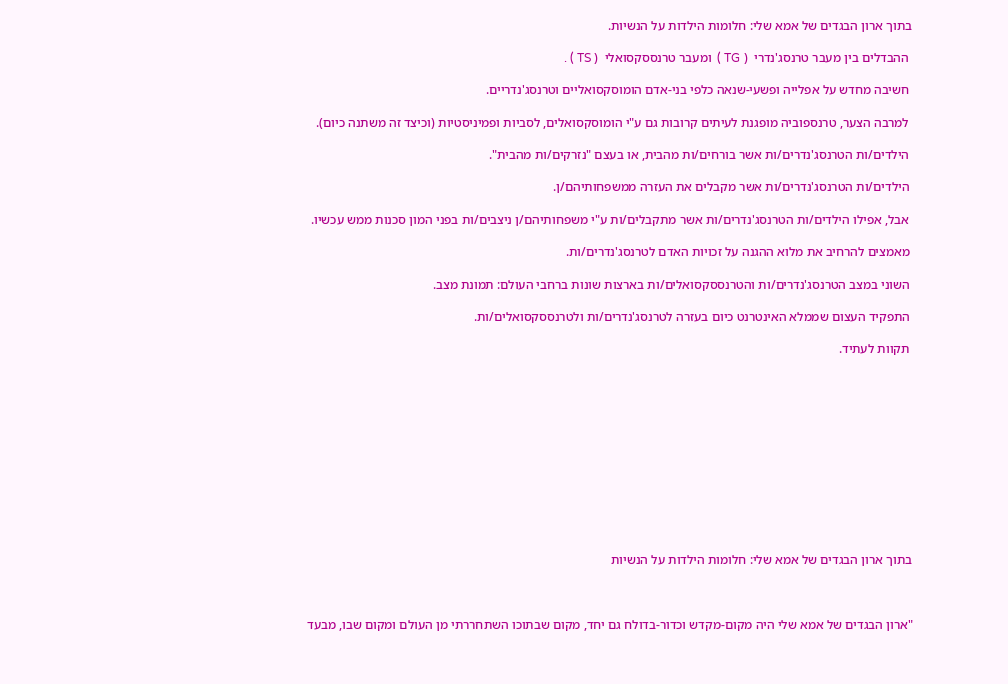בתוך ארון הבגדים של אמא שלי: חלומות הילדות על הנשיות.

 ההבדלים בין מעבר טרנסג'נדרי  ( TG )  ומעבר טרנססקסואלי  ( TS ) .

 חשיבה מחדש על אפלייה ופשעי-שנאה כלפי בני-אדם הומוסקסואליים וטרנסג'נדריים.

 למרבה הצער, טרנספוביה מופגנת לעיתים קרובות גם ע"י הומוסקסואלים, לסביות ופמיניסטיות (וכיצד זה משתנה כיום).

 הילדים/ות הטרנסג'נדרים/ות אשר בורחים/ות מהבית, או בעצם "נזרקים/ות מהבית".

 הילדים/ות הטרנסג'נדרים/ות אשר מקבלים את העזרה ממשפחותיהם/ן.

 אבל, אפילו הילדים/ות הטרנסג'נדרים/ות אשר מתקבלים/ות ע"י משפחותיהם/ן ניצבים/ות בפני המון סכנות ממש עכשיו.

 מאמצים להרחיב את מלוא ההגנה על זכויות האדם לטרנסג'נדרים/ות.

 השוני במצב הטרנסג'נדרים/ות והטרנססקסואלים/ות בארצות שונות ברחבי העולם: תמונת מצב.

 התפקיד העצום שממלא האינטרנט כיום בעזרה לטרנסג'נדרים/ות ולטרנססקסואלים/ות.

 תקוות לעתיד.












בתוך ארון הבגדים של אמא שלי: חלומות הילדות על הנשיות



"ארון הבגדים של אמא שלי היה מקום-מקדש וכדור-בדולח גם יחד, מקום שבתוכו השתחררתי מן העולם ומקום שבו, מבעד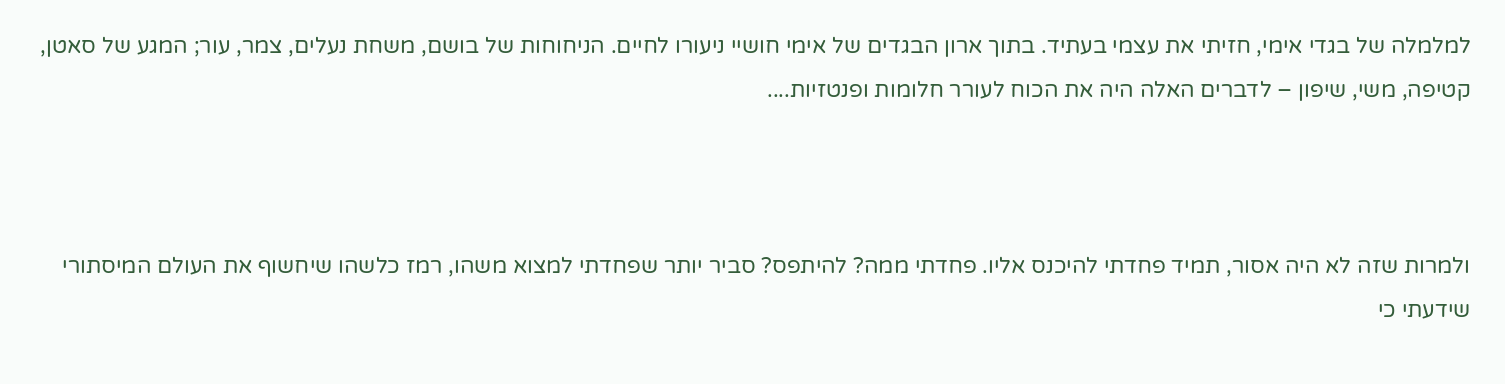למלמלה של בגדי אימי, חזיתי את עצמי בעתיד. בתוך ארון הבגדים של אימי חושיי ניעורו לחיים. הניחוחות של בושם, משחת נעלים, צמר, עור; המגע של סאטן, קטיפה, משי, שיפון – לדברים האלה היה את הכוח לעורר חלומות ופנטזיות....



ולמרות שזה לא היה אסור, תמיד פחדתי להיכנס אליו. פחדתי ממה? להיתפס? סביר יותר שפחדתי למצוא משהו, רמז כלשהו שיחשוף את העולם המיסתורי שידעתי כי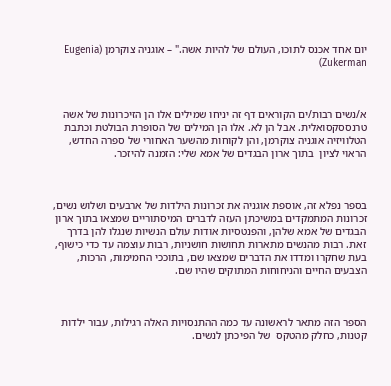יום אחד אכנס לתוכו, העולם של להיות אשה." – אוגניה צוקרמן (Eugenia Zukerman)



א/נשים רבות/ים הקוראים דף זה יניחו שמילים אלו הן הזיכרונות של אשה טרנססקסואלית. אבל הן לא. אלו הן המילים של הסופרת הבולטת וכתבת הטלוויזיה אוגניה צוקרמן, והן לקוחות מהשער האחורי של ספרה החדש, הראוי לציון  בתוך ארון הבגדים של אמא שלי: הזמנה להיזכר.



בספר נפלא זה, אוספת אוגניה את זכרונות הילדות של ארבעים ושלוש נשים, זכרונות המתמקדים במשיכתן העזה לדברים המיסתוריים שמצאו בתוך ארון הבגדים של אמא שלהן, והפנטסיות אודות עולם הנשיות שנגלו להן בדרך זאת. רבות מהנשים מתארות תחושות חושניות, רבות עוצמה עד כדי כישוף, בעת שחקרו ומדדו את הדברים שמצאו שם, בתוככי החמימות, הרכות, הצבעים החיים והניחוחות המתוקים שהיו שם.



הספר הזה מתאר לראשונה עד כמה ההתנסויות האלה רגילות, עבור ילדות קטנות, כחלק מהטקס  של הפיכתן לנשים.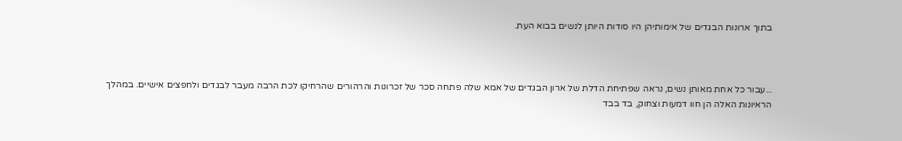בתוך ארונות הבגדים של אימותיהן היו סודות היותן לנשים בבוא העת.



...עבור כל אחת מאותן נשים, נראה שפתיחת הדלת של ארון הבגדים של אמא שלה פתחה סכר של זכרונות והרהורים שהרחיקו לכת הרבה מעבר לבגדים ולחפצים אישיים. במהלך הראיונות האלה הן חוו דמעות וצחוק, בד בבד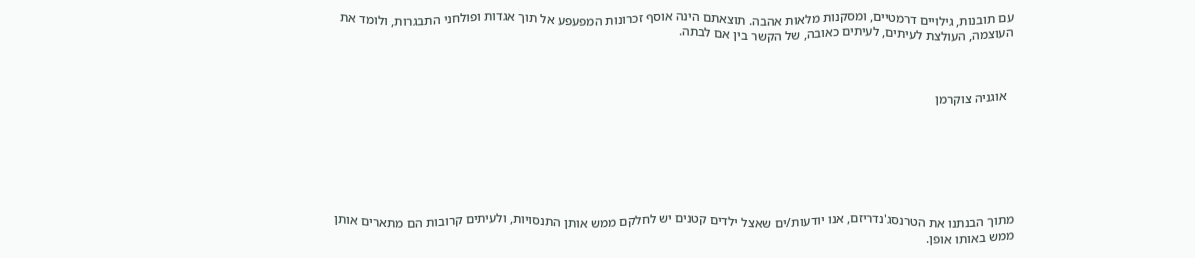עם תובנות, גילויים דרמטיים, ומסקנות מלאות אהבה. תוצאתם הינה אוסף זכרונות המפעפע אל תוך אגדות ופולחני התבגרות, ולומד את העוצמה, העולצת לעיתים, לעיתים כאובה, של הקשר בין אם לבתה.



  אוגניה צוקרמן







מתוך הבנתנו את הטרנסג'נדריזם, אנו יודעות/ים שאצל ילדים קטנים יש לחלקם ממש אותן התנסויות, ולעיתים קרובות הם מתארים אותן ממש באותו אופן.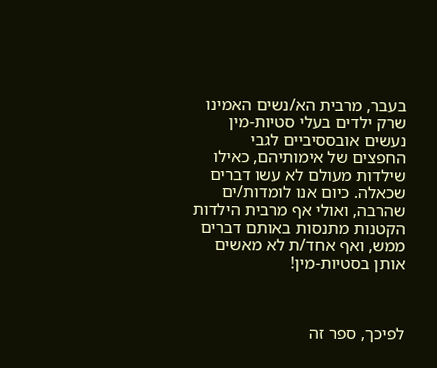בעבר, מרבית הא/נשים האמינו שרק ילדים בעלי סטיות-מין נעשים אובססיביים לגבי החפצים של אימותיהם, כאילו שילדות מעולם לא עשו דברים שכאלה. כיום אנו לומדות/ים שהרבה, ואולי אף מרבית הילדות הקטנות מתנסות באותם דברים ממש, ואף אחד/ת לא מאשים אותן בסטיות-מין!



לפיכך, ספר זה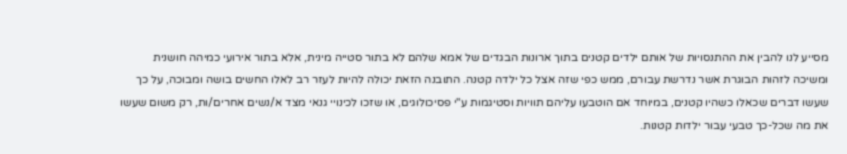מסייע לנו להבין את ההתנסויות של אותם ילדים קטנים בתוך ארונות הבגדים של אמא שלהם לא בתור סטייה מינית, אלא בתור אירועי כמיהה חושנית ומשיכה לזהות הבוגרת אשר נדרשת עבורם, ממש כפי שזה אצל כל ילדה קטנה. התובנה הזאת יכולה להיות לעזר רב לאלו החשים בושה ומבוכה, על כך שעשו דברים שכאלו כשהיו קטנים, במיוחד אם הוטבעו עליהם תוויות וסטיגמות ע"י פסיכולוגים, או שזכו לכינויי גנאי מצד א/נשים אחרים/ות, רק משום שעשו את מה שכל-כך טבעי עבור ילדות קטנות.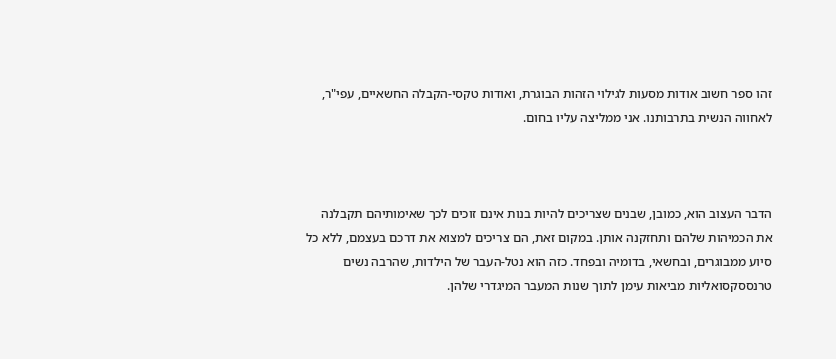זהו ספר חשוב אודות מסעות לגילוי הזהות הבוגרת, ואודות טקסי-הקבלה החשאיים, עפי"ר, לאחווה הנשית בתרבותנו. אני ממליצה עליו בחום.



הדבר העצוב הוא, כמובן, שבנים שצריכים להיות בנות אינם זוכים לכך שאימותיהם תקבלנה את הכמיהות שלהם ותחזקנה אותן. במקום זאת, הם צריכים למצוא את דרכם בעצמם, ללא כל סיוע ממבוגרים, ובחשאי, בדומיה ובפחד. כזה הוא נטל-העבר של הילדות, שהרבה נשים טרנססקסואליות מביאות עימן לתוך שנות המעבר המיגדרי שלהן.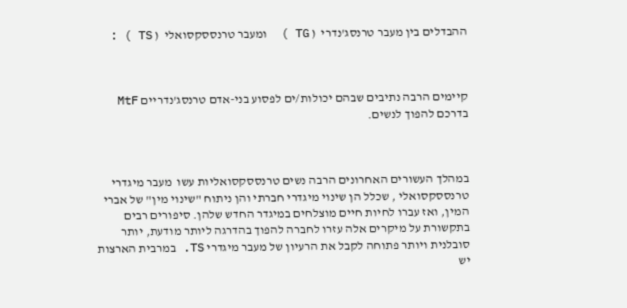ההבדלים בין מעבר טרנסג'נדרי  ( TG )  ומעבר טרנססקסואלי  ( TS ) :



קיימים הרבה נתיבים שבהם יכולות/ים לפסוע בני-אדם טרנסג'נדריים MtF בדרכם להפוך לנשים.



במהלך העשורים האחרונים הרבה נשים טרנססקסואליות עשו  מעבר מיגדרי טרנססקסואלי , שכלל הן שינוי מיגדרי חברתי והן ניתוח "שינוי מין" של אברי המין, ואז עברו לחיות חיים מוצלחים במיגדר החדש שלהן. סיפורים רבים בתקשורת על מיקרים אלה עזרו לחברה להפוך בהדרגה ליותר מודעת, יותר סובלנית ויותר פתוחה לקבל את הרעיון של מעבר מיגדרי TS. במרבית הארצות יש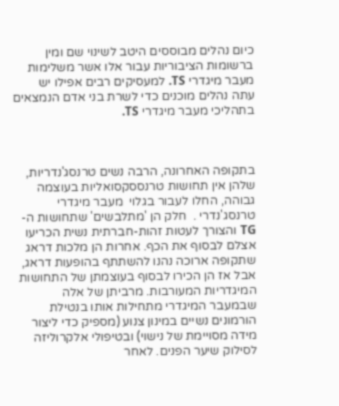כיום נהלים מבוססים היטב לשינוי שם ומין ברשומות הציבוריות עבור אלו אשר משלימות מעבר מיגדרי TS. למעסיקים רבים אפילו יש עתה נהלים מוכנים כדי לשרת בני אדם הנמצאים בתהליכי מעבר מיגדרי TS.



בתקופה האחרונה, הרבה נשים טרנסג'נדריות, שלהן אין תחושות טרנססקסואליות בעוצמה גבוהה, החלו לעבור בגלוי  מעבר מיגדרי טרנסג'נדרי .  חלק הן 'מתלבשים' שתחושות ה-TG והצורך לעטות זהות-חברתית נשית הכריעו אצלם לבסוף את הכף. אחרות הן מלכות דראג שתקופה ארוכה נהנו להשתתף בהופעות דראג, אבל אז הן הכירו לבסוף בעוצמתן של התחושות המיגדריות המעורבות. מרביתן של אלה שבמעבר המיגדרי מתחילות אותו בנטילת הורמונים נשיים במינון צנוע (מספיק כדי ליצור מידה מסויימת של נישוי) ובטיפולי אלקרוליזה לסילוק שיער הפנים. לאחר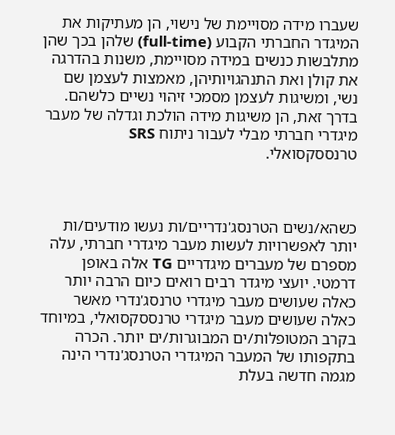שעברו מידה מסויימת של נישוי, הן מעתיקות את המיגדר החברתי הקבוע (full-time) שלהן בכך שהן מתלבשות כנשים במידה מסויימת, משנות בהדרגה את קולן ואת התנהגויותיהן, מאמצות לעצמן שם נשי, ומשיגות לעצמן מסמכי זיהוי נשיים כלשהם. בדרך זאת, הן משיגות מידה הולכת וגדלה של מעבר מיגדרי חברתי מבלי לעבור ניתוח SRS טרנססקסואלי.



כשהא/נשים הטרנסג'נדריים/ות נעשו מודעים/ות יותר לאפשרויות לעשות מעבר מיגדרי חברתי, עלה מספרם של מעברים מיגדריים TG אלה באופן דרמטי. יועצי מיגדר רבים רואים כיום הרבה יותר כאלה שעושים מעבר מיגדרי טרנסג'נדרי מאשר כאלה שעושים מעבר מיגדרי טרנססקסואלי, במיוחד בקרב המטופלות/ים המבוגרות/ים יותר. הכרה בתקפותו של המעבר המיגדרי הטרנסג'נדרי הינה מגמה חדשה בעלת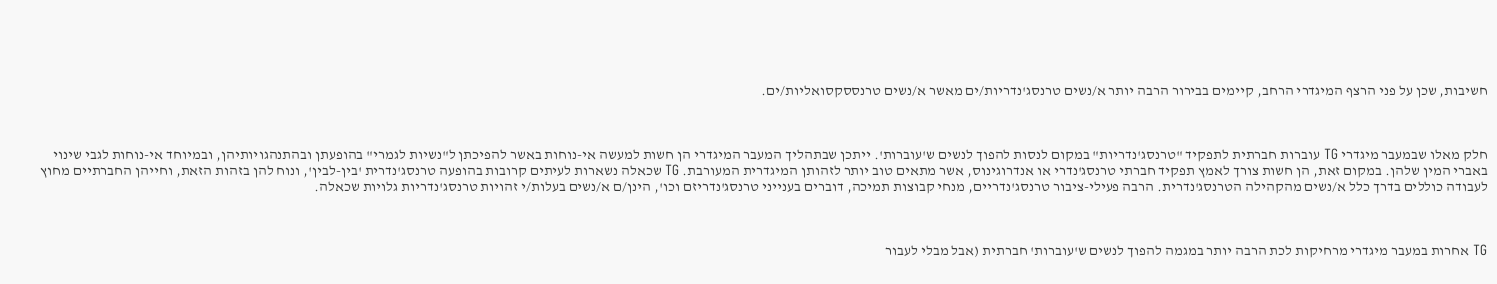חשיבות, שכן על פני הרצף המיגדרי הרחב, קיימים בבירור הרבה יותר א/נשים טרנסג'נדריות/ים מאשר א/נשים טרנססקסואליות/ים.



חלק מאלו שבמעבר מיגדרי TG עוברות חברתית לתפקיד "טרנסג'נדריות" במקום לנסות להפוך לנשים ש'עוברות'. ייתכן שבתהליך המעבר המיגדרי הן חשות למעשה אי-נוחות באשר להפיכתן ל"נשיות לגמרי" בהופעתן ובהתנהגויותיהן, ובמיוחד אי-נוחות לגבי שינוי באברי המין שלהן. במקום זאת, הן חשות צורך לאמץ תפקיד חברתי טרנסג'נדרי או אנדרוגינוס, אשר מתאים טוב יותר לזהותן המיגדרית המעורבת. TG שכאלה נשארות לעיתים קרובות בהופעה טרנסג'נדרית 'בין-לבין', ונוח להן בזהות הזאת, וחייהן החברתיים מחוץ לעבודה כוללים בדרך כלל א/נשים מהקהילה הטרנסג'נדרית. הרבה פעילי-ציבור טרנסג'נדריים, מנחי קבוצות תמיכה, דוברים בענייני טרנסג'נדריזם וכו', הינן/ם א/נשים בעלות/י זהויות טרנסג'נדריות גלויות שכאלה.



TG אחרות במעבר מיגדרי מרחיקות לכת הרבה יותר במגמה להפוך לנשים ש'עוברות' חברתית (אבל מבלי לעבור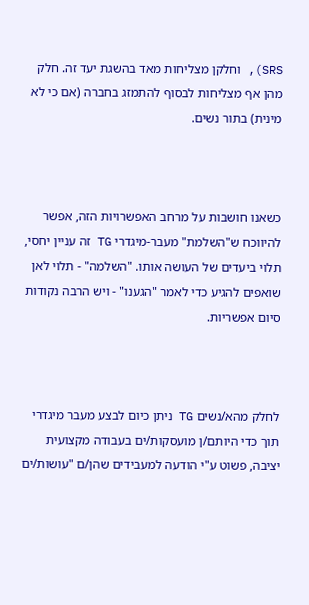SRS), וחלקן מצליחות מאד בהשגת יעד זה. חלק מהן אף מצליחות לבסוף להתמזג בחברה (אם כי לא מינית) בתור נשים.



כשאנו חושבות על מרחב האפשרויות הזה, אפשר להיווכח ש"השלמת" מעבר-מיגדרי TG זה עניין יחסי, תלוי ביעדים של העושה אותו. "השלמה" - תלוי לאן שואפים להגיע כדי לאמר "הגענו" - ויש הרבה נקודות סיום אפשריות.



לחלק מהא/נשים TG ניתן כיום לבצע מעבר מיגדרי תוך כדי היותם/ן מועסקות/ים בעבודה מקצועית יציבה, פשוט ע"י הודעה למעבידים שהן/ם "עושות/ים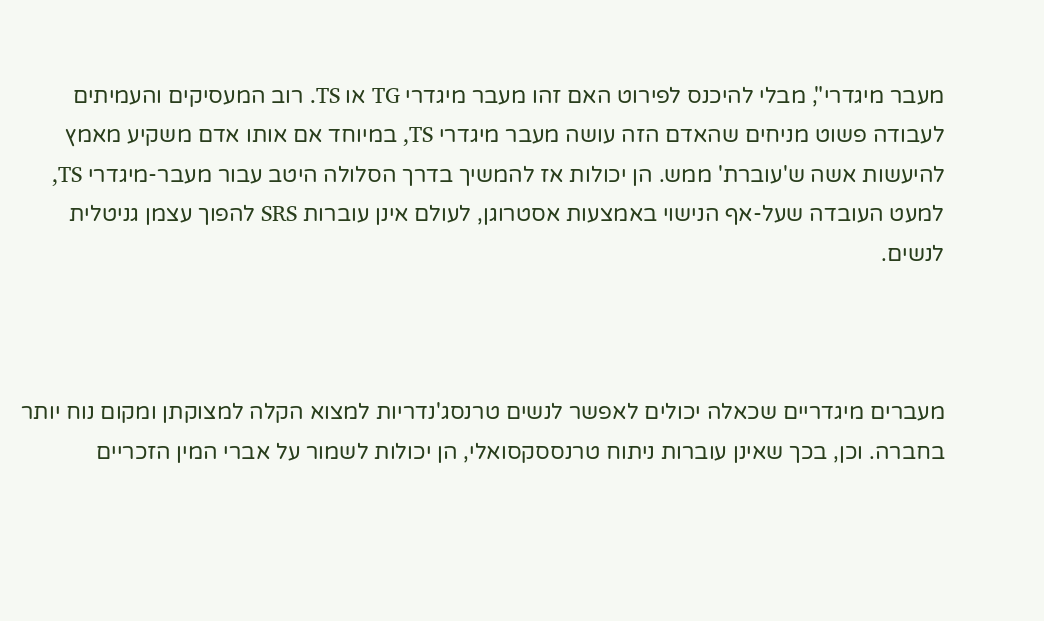מעבר מיגדרי", מבלי להיכנס לפירוט האם זהו מעבר מיגדרי TG או TS. רוב המעסיקים והעמיתים לעבודה פשוט מניחים שהאדם הזה עושה מעבר מיגדרי TS, במיוחד אם אותו אדם משקיע מאמץ להיעשות אשה ש'עוברת' ממש. הן יכולות אז להמשיך בדרך הסלולה היטב עבור מעבר-מיגדרי TS, למעט העובדה שעל-אף הנישוי באמצעות אסטרוגן, לעולם אינן עוברות SRS להפוך עצמן גניטלית לנשים.



מעברים מיגדריים שכאלה יכולים לאפשר לנשים טרנסג'נדריות למצוא הקלה למצוקתן ומקום נוח יותר בחברה. וכן, בכך שאינן עוברות ניתוח טרנססקסואלי, הן יכולות לשמור על אברי המין הזכריים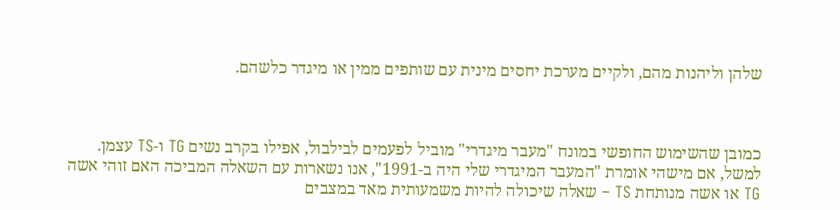שלהן וליהנות מהם, ולקיים מערכת יחסים מינית עם שותפים ממין או מיגדר כלשהם.



כמובן שהשימוש החופשי במונח "מעבר מיגדרי" מוביל לפעמים לבילבול, אפילו בקרב נשים TG ו-TS עצמן. למשל, אם מישהי אומרת "המעבר המיגדרי שלי היה ב-1991", אנו נשארות עם השאלה המביכה האם זוהי אשה TG או אשה מנותחת TS – שאלה שיכולה להיות משמעותית מאד במצבים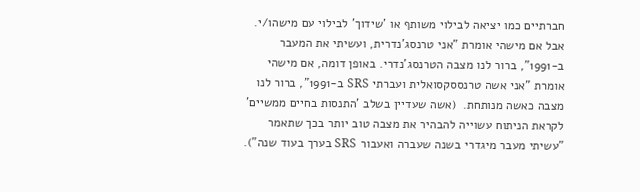חברתיים כמו יציאה לבילוי משותף או 'שידוך' לבילוי עם מישהו/י. אבל אם מישהי אומרת "אני טרנסג'נדרית, ועשיתי את המעבר ב-1991", ברור לנו מצבה הטרנסג'נדרי. באופן דומה, אם מישהי אומרת "אני אשה טרנססקסואלית ועברתי SRS ב-1991", ברור לנו מצבה כאשה מנותחת.  (אשה שעדיין בשלב 'התנסות בחיים ממשיים' לקראת הניתוח עשוייה להבהיר את מצבה טוב יותר בכך שתאמר "עשיתי מעבר מיגדרי בשנה שעברה ואעבור SRS בערך בעוד שנה").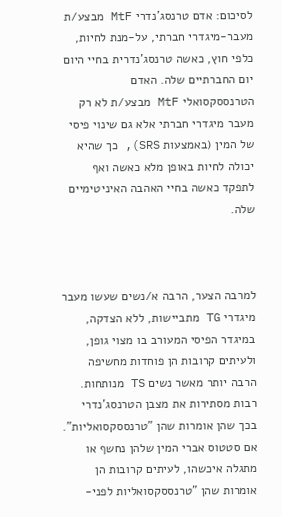לסיכום: אדם טרנסג'נדרי MtF מבצע/ת מעבר-מיגדרי חברתי, על-מנת לחיות, כלפי חוץ, כאשה טרנסג'נדרית בחיי היום יום החברתיים שלה. האדם הטרנססקסואלי MtF מבצע/ת לא רק מעבר מיגדרי חברתי אלא גם שינוי פיסי של המין (באמצעות SRS), כך שהיא יכולה לחיות באופן מלא כאשה ואף לתפקד כאשה בחיי האהבה האיניטימיים שלה.



למרבה הצער, הרבה א/נשים שעשו מעבר מיגדרי TG מתביישות, ללא הצדקה, במיגדר הפיסי המעורב בו מצוי גופן, ולעיתים קרובות הן פוחדות מחשיפה הרבה יותר מאשר נשים TS מנותחות. רבות מסתירות את מצבן הטרנסג'נדרי בכך שהן אומרות שהן "טרנססקסואליות". אם סטטוס אברי המין שלהן נחשף או מתגלה איכשהו, לעיתים קרובות הן אומרות שהן "טרנססקסואליות לפני-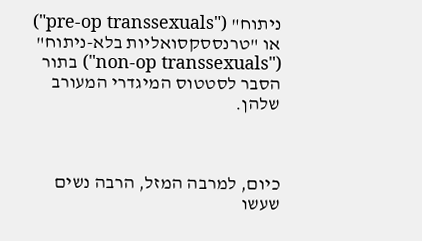ניתוח" ("pre-op transsexuals") או "טרנססקסואליות בלא-ניתוח" ("non-op transsexuals") בתור הסבר לסטטוס המיגדרי המעורב שלהן.



כיום, למרבה המזל, הרבה נשים שעשו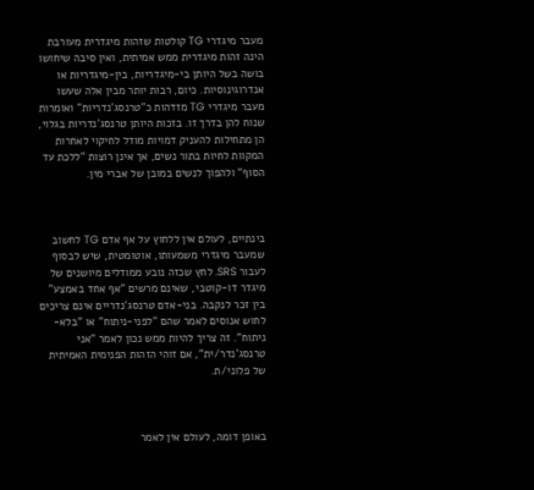מעבר מיגדרי TG קולטות שזהות מיגדרית מעורבת הינה זהות מיגדרית ממש אמיתית, ואין סיבה שיחושו בושה בשל היותן בי-מיגדריות, בין-מיגדריות או אנדרוגינוסיות. כיום, רבות יותר מבין אלה שעשו מעבר מיגדרי TG מזדהות כ"טרנסג'נדריות" ואומרות שנוח להן בדרך זו. בזכות היותן טרנסג'נדריות בגלוי, הן מתחילות להעניק דמויות מודל לחיקוי לאחרות המקוות לחיות בתור נשים, אך אינן רוצות "ללכת עד הסוף" ולהפוך לנשים במובן של אברי מין.



בינתיים, לעולם אין ללחוץ על אף אדם TG לחשוב שמעבר מיגדרי משמעותו, אוטומטית, שיש לבסוף לעבור SRS. לחץ שכזה נובע ממודלים מיושנים של מיגדר דו-קוטבי, שאינם מרשים "אף אחד באמצע" בין זכר לנקבה. בני-אדם טרנסג'נדריים אינם צריכים לחוש אנוסים לאמר שהם "לפני-ניתוח" או "בלא-ניתוח". זה צריך להיות ממש נכון לאמר "אני טרנסג'נדר/ית", אם זוהי הזהות הפנימית האמיתית של פלוני/ת.



באופן דומה, לעולם אין לאמר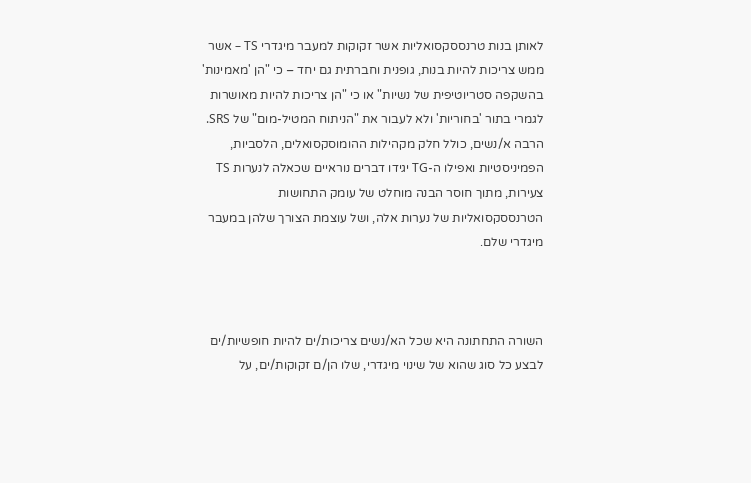לאותן בנות טרנססקסואליות אשר זקוקות למעבר מיגדרי TS – אשר ממש צריכות להיות בנות, גופנית וחברתית גם יחד – כי "הן 'מאמינות' בהשקפה סטריוטיפית של נשיות" או כי "הן צריכות להיות מאושרות לגמרי בתור 'בחוריות' ולא לעבור את "הניתוח המטיל-מום" של SRS. הרבה א/נשים, כולל חלק מקהילות ההומוסקסואלים, הלסביות, הפמיניסטיות ואפילו ה-TG יגידו דברים נוראיים שכאלה לנערות TS צעירות, מתוך חוסר הבנה מוחלט של עומק התחושות הטרנססקסואליות של נערות אלה, ושל עוצמת הצורך שלהן במעבר מיגדרי שלם.



השורה התחתונה היא שכל הא/נשים צריכות/ים להיות חופשיות/ים לבצע כל סוג שהוא של שינוי מיגדרי, שלו הן/ם זקוקות/ים, על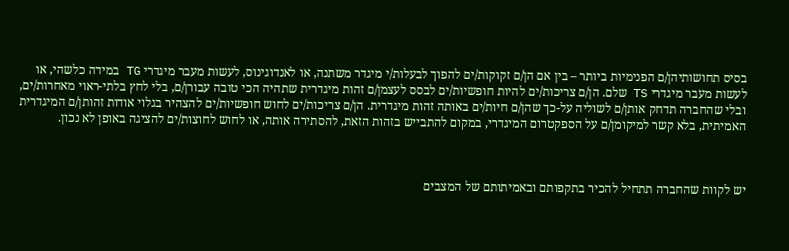בסיס תחושותיהן/ם הפנימיות ביותר – בין אם הן/ם זקוקות/ים להפוך לבעלות/י מיגדר משתנה, או לאנדוגינוס, לעשות מעבר מיגדרי TG במידה כלשהי, או לעשות מעבר מיגדרי TS שלם. הן/ם צריכות/ים להיות חופשיות/ים לבסס לעצמן/ם זהות מיגדרית שתהיה הכי טובה עבורן/ם, בלי לחץ בלתי-ראוי מאחרות/ים, ובלי שהחברה תדחק אותן/ם לשוליה על-כך שהן/ם חיות/ים באותה זהות מיגדרית. הן/ם צריכות/ים לחוש חופשיות/ים להצהיר בגלוי אודות זהותן/ם המיגדרית האמיתית, בלא קשר למיקומן/ם על הספקטרום המיגדרי, במקום להתבייש בזהות הזאת, להסתירה אותה, או לחוש לחוצות/ים להציגה באופן לא נכון.



יש לקוות שהחברה תתחיל להכיר בתקפותם ובאמיתותם של המצבים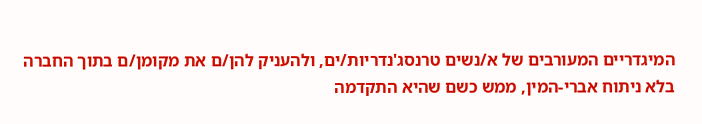המיגדריים המעורבים של א/נשים טרנסג'נדריות/ים, ולהעניק להן/ם את מקומן/ם בתוך החברה בלא ניתוח אברי-המין, ממש כשם שהיא התקדמה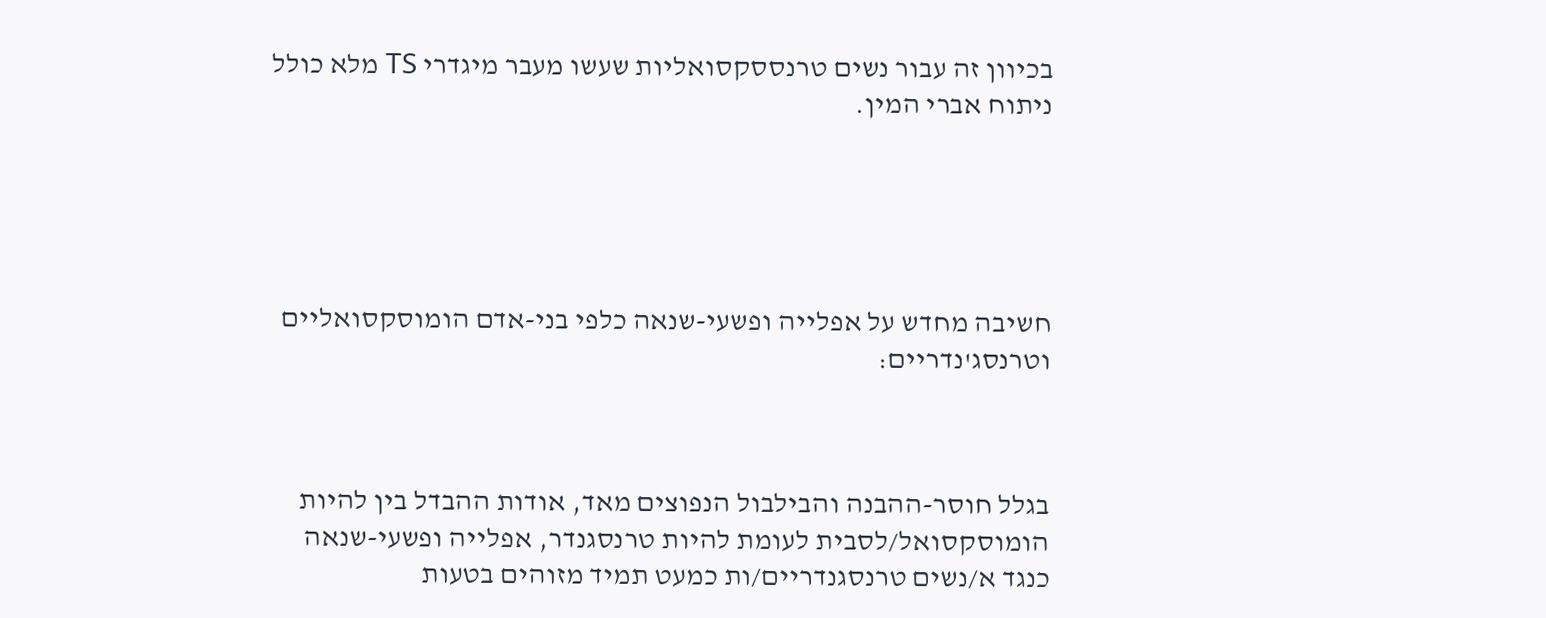בכיוון זה עבור נשים טרנססקסואליות שעשו מעבר מיגדרי TS מלא כולל ניתוח אברי המין.





חשיבה מחדש על אפלייה ופשעי-שנאה כלפי בני-אדם הומוסקסואליים וטרנסג'נדריים:



בגלל חוסר-ההבנה והבילבול הנפוצים מאד, אודות ההבדל בין להיות הומוסקסואל/לסבית לעומת להיות טרנסגנדר, אפלייה ופשעי-שנאה כנגד א/נשים טרנסגנדריים/ות כמעט תמיד מזוהים בטעות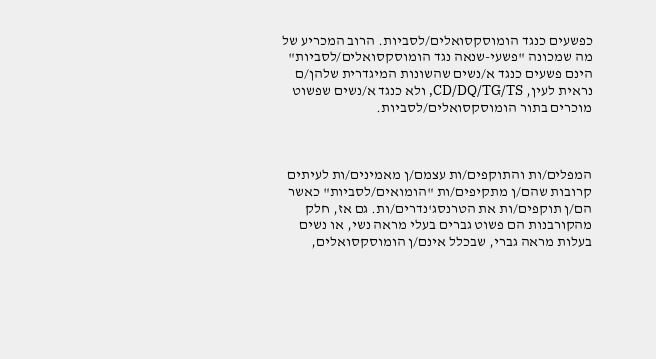כפשעים כנגד הומוסקסואלים/לסביות. הרוב המכריע של מה שמכונה "פשעי-שנאה נגד הומוסקסואלים/לסביות" הינם פשעים כנגד א/נשים שהשונות המיגדרית שלהן/ם נראית לעין, CD/DQ/TG/TS, ולא כנגד א/נשים שפשוט מוכרים בתור הומוסקסואלים/לסביות.



המפלים/ות והתוקפים/ות עצמם/ן מאמינים/ות לעיתים קרובות שהם/ן מתקיפים/ות "הומואים/לסביות" כאשר הם/ן תוקפים/ות את הטרנסג'נדרים/ות. גם אז, חלק מהקורבנות הם פשוט גברים בעלי מראה נשי, או נשים בעלות מראה גברי, שבכלל אינם/ן הומוסקסואלים,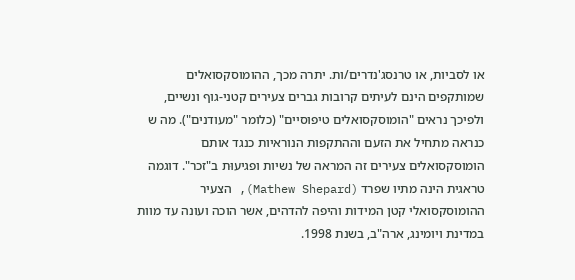או לסביות, או טרנסג'נדרים/ות. יתרה מכך, ההומוסקסואלים שמותקפים הינם לעיתים קרובות גברים צעירים קטני-גוף ונשיים, ולפיכך נראים "הומוסקסואלים טיפוסיים" (כלומר "מעודנים"). מה ש כנראה מתחיל את הזעם וההתקפות הנוראיות כנגד אותם הומוסקסואלים צעירים זה המראה של נשיות ופגיעוּת ב"זכר". דוגמה טראגית הינה מתיו שפרד (Mathew Shepard), הצעיר ההומוסקסואלי קטן המידות והיפה להדהים, אשר הוכה ועונה עד מוות במדינת ויומינג, ארה"ב, בשנת 1998.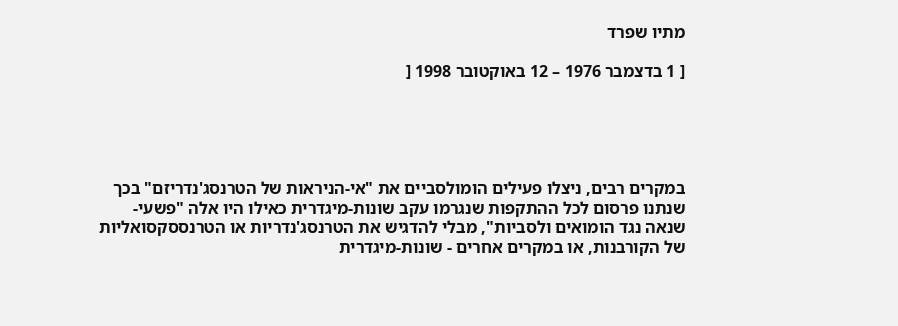מתיו שפרד

[ 1 בדצמבר 1976 – 12 באוקטובר 1998 [





במקרים רבים, ניצלו פעילים הומולסביים את "אי-הניראות של הטרנסג'נדריזם" בכך שנתנו פרסום לכל ההתקפות שנגרמו עקב שונות-מיגדרית כאילו היו אלה "פשעי-שנאה נגד הומואים ולסביות", מבלי להדגיש את הטרנסג'נדריות או הטרנססקסואליות של הקורבנות, או במקרים אחרים - שונות-מיגדרית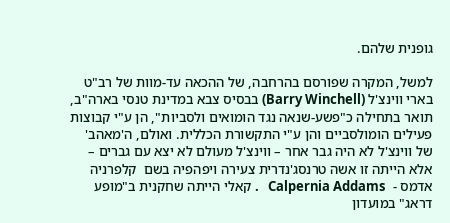גופנית שלהם.

למשל, המקרה שפורסם בהרחבה, של ההכאה עד-מוות של רב"ט בארי ווינצ'ל (Barry Winchell) בבסיס צבא במדינת טנסי בארה"ב, תואר בתחילה כ"פשע-שנאה נגד הומואים ולסביות", הן ע"י קבוצות פעילים הומולסביים והן ע"י התקשורת הכללית. ואולם, ה'מאהב' של ווינצ'ל לא היה גבר אחר – ווינצ'ל מעולם לא יצא עם גברים – אלא הייתה זו אשה טרנסג'נדרית צעירה ויפהפיה בשם  קלפרניה אדמס -  Calpernia Addams   . קאלי הייתה שחקנית ב"מופע דראג" במועדון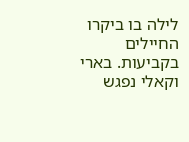לילה בו ביקרו החיילים בקביעות. בארי וקאלי נפגש